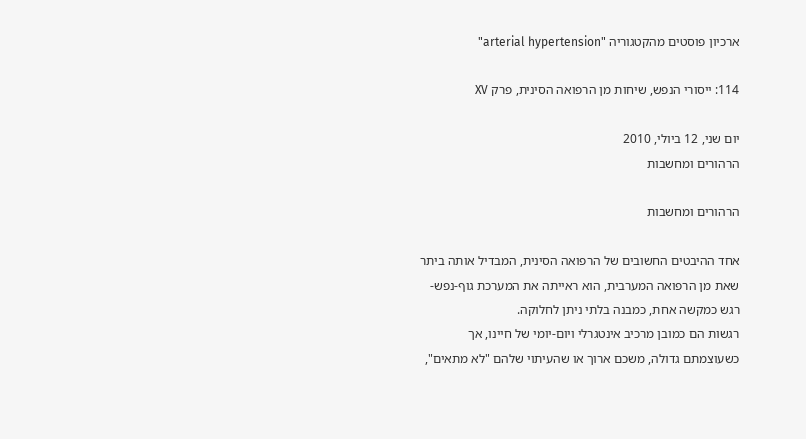ארכיון פוסטים מהקטגוריה "arterial hypertension"

114: ייסורי הנפש, שיחות מן הרפואה הסינית, פרק XV

יום שני, 12 ביולי, 2010
הרהורים ומחשבות

הרהורים ומחשבות

אחד ההיבטים החשובים של הרפואה הסינית, המבדיל אותה ביתר שאת מן הרפואה המערבית, הוא ראייתה את המערכת גוף-נפש-רגש כמקשה אחת, כמבנה בלתי ניתן לחלוקה.
רגשות הם כמובן מרכיב אינטגרלי ויום-יומי של חיינו, אך כשעוצמתם גדולה, משכם ארוך או שהעיתוי שלהם "לא מתאים",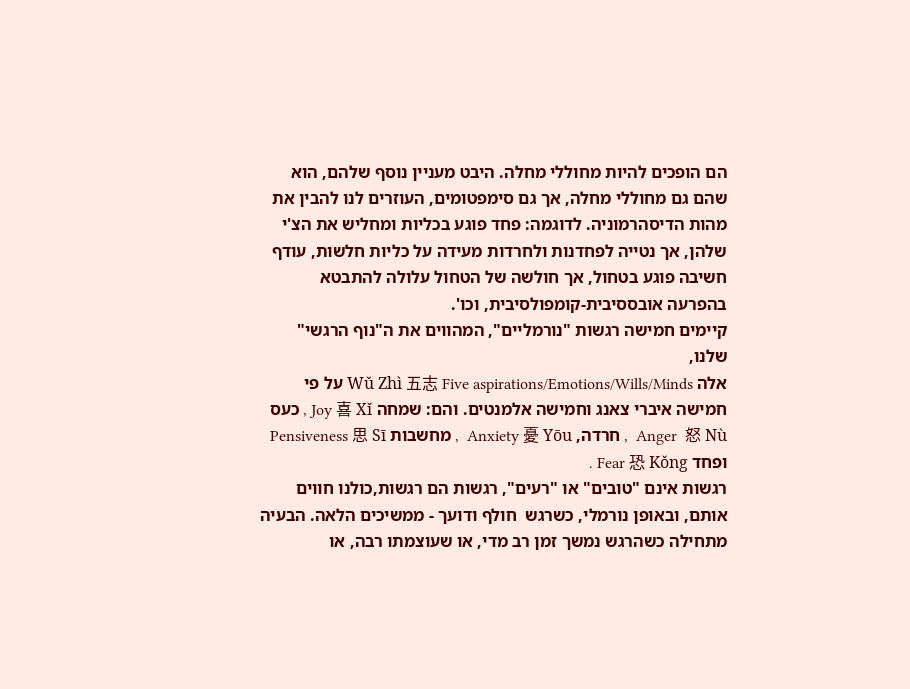הם הופכים להיות מחוללי מחלה. היבט מעניין נוסף שלהם, הוא שהם גם מחוללי מחלה, אך גם סימפטומים, העוזרים לנו להבין את מהות הדיסהרמוניה. לדוגמה: פחד פוגע בכליות ומחליש את הצ'י שלהן, אך נטייה לפחדנות ולחרדות מעידה על כליות חלשות, עודף חשיבה פוגע בטחול, אך חולשה של הטחול עלולה להתבטא בהפרעה אובססיבית-קומפולסיבית, וכו'.
קיימים חמישה רגשות "נורמליים", המהווים את ה"נוף הרגשי" שלנו,
אלה Wǔ Zhì 五志 Five aspirations/Emotions/Wills/Minds על פי חמישה איברי צאנג וחמישה אלמנטים. והם: שמחה Joy 喜 Xǐ , כעס Anger  怒 Nù  , חרדה, Anxiety 憂 Yōu  , מחשבות Pensiveness 思 Sī  ופחד Fear 恐 Kǒng .
רגשות אינם "טובים" או "רעים", רגשות הם רגשות,כולנו חווים אותם, ובאופן נורמלי, כשרגש  חולף ודועך - ממשיכים הלאה. הבעיה מתחילה כשהרגש נמשך זמן רב מדי, או שעוצמתו רבה, או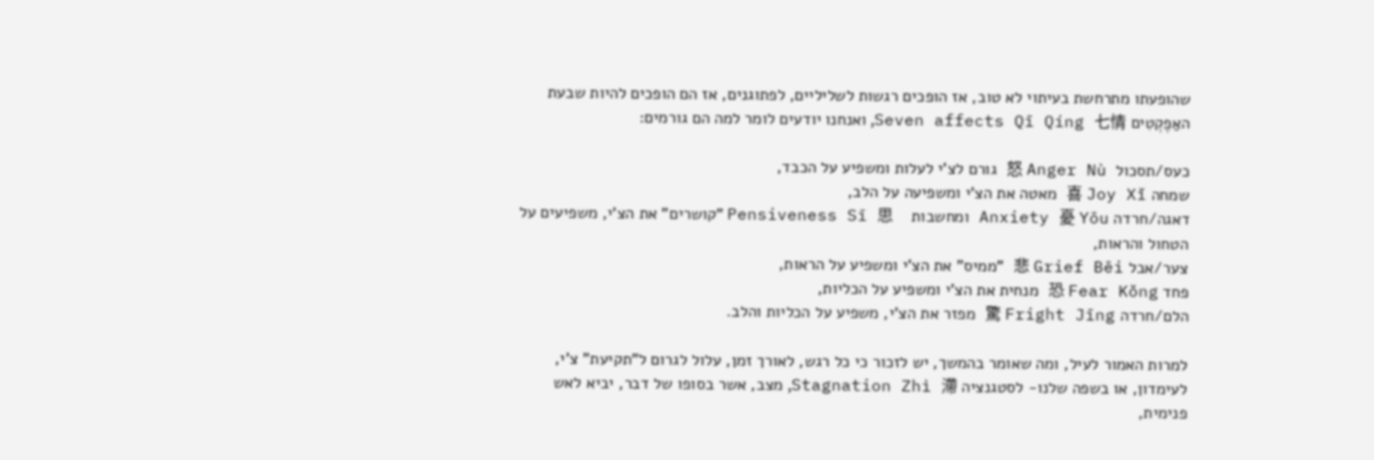שהופעתו מתרחשת בעיתוי לא טוב, אז הופכים רגשות לשליליים, לפתוגנים, אז הם הופכים להיות שבעת האַפֶקְטִים Seven affects Qī Qíng 七情, ואנחנו יודעים לומר למה הם גורמים:

כעס/תסכול  怒 Anger Nù גורם לצ'י לעלות ומשפיע על הכבד,
שמחה 喜 Joy Xǐ מאטה את הצ'י ומשפיעה על הלב,
דאגה/חרדה Anxiety 憂 Yōu ומחשבות    Pensiveness Sī 思 "קושרים" את הצ'י, משפיעים על הטחול והראות,
צער/אבל 悲 Grief Bēi "ממיס" את הצ'י ומשפיע על הראות,
פחד 恐 Fear Kǒng מנחית את הצ'י ומשפיע על הכליות,
הלם/חרדה 驚 Fright Jīng מפזר את הצ'י, משפיע על הכליות והלב.

למרות האמור לעיל, ומה שאומר בהמשך, יש לזכור כי כל רגש, לאורך זמן, עלול לגרום ל"תקיעת" צ'י, לעימדון, או בשפה שלנו- לסטגנציה Stagnation Zhì 滯, מצב, אשר בסופו של דבר, יביא לאש פנימית,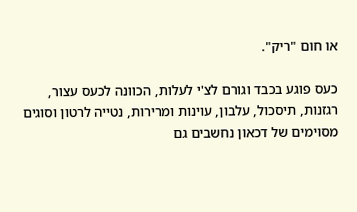או חום "ריק".

כעס פוגע בכבד וגורם לצ'י לעלות, הכוונה לכעס עצור, רגזנות, תיסכול, עלבון, עוינות ומרירות, נטייה לרטון וסוגים מסוימים של דכאון נחשבים גם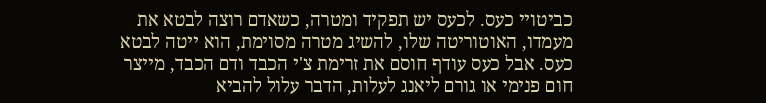כביטויי כעס. לכעס יש תפקיד ומטרה, כשאדם רוצה לבטא את מעמדו, האוטוריטה שלו, להשיג מטרה מסוימת, הוא ייטה לבטא כעס. אבל כעס עודף חוסם את זרימת צ'י הכבד ודם הכבד, מייצר חום פנימי או גורם ליאנג לעלות, הדבר עלול להביא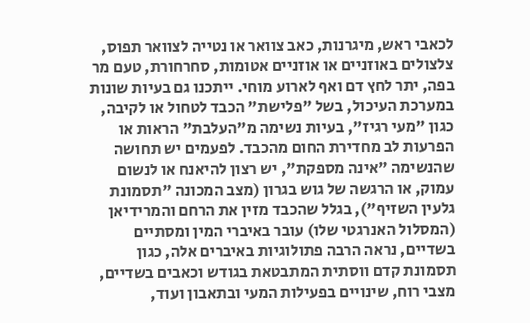לכאבי ראש, מיגרנות, כאב צוואר או נטייה לצוואר תפוס, צלצולים באוזניים או אוזניים אטומות, סחרחורת, טעם מר בפה, יתר לחץ דם ואף לארוע מוחי. ייתכנו גם בעיות שונות במערכת העיכול, בשל "פלישת" הכבד לטחול או לקיבה, כגון "מעי רגיז", בעיות נשימה מ"העלבת" הראות או הפרעות לב מחדירת החום מהכבד. לפעמים יש תחושה שהנשימה "אינה מספקת", יש רצון להיאנח או לנשום עמוק, או הרגשה של גוש בגרון (מצב המכונה "תסמונת גלעין השזיף"), בגלל שהכבד מזין את הרחם והמרידיאן (המסלול האנרגטי שלו) עובר באיברי המין ומסתיים בשדיים, נראה הרבה פתולוגיות באיברים אלה, כגון תסמונת קדם ווסתית המתבטאת בגודש וכאבים בשדיים, מצבי רוח, שינויים בפעילות המעי ובתאבון ועוד,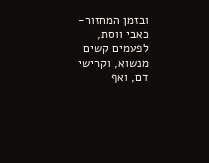ובזמן המחזור- כאבי ווסת, לפעמים קשים מנשוא, וקרישי דם, ואף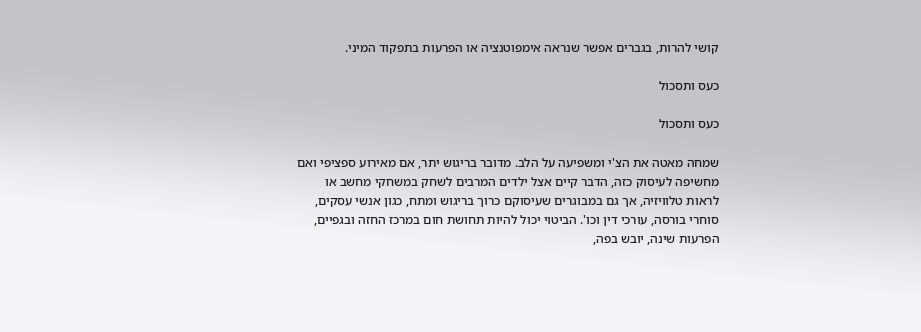קושי להרות, בגברים אפשר שנראה אימפוטנציה או הפרעות בתפקוד המיני.

כעס ותסכול

כעס ותסכול

שמחה מאטה את הצ'י ומשפיעה על הלב. מדובר בריגוש יתר, אם מאירוע ספציפי ואם מחשיפה לעיסוק כזה, הדבר קיים אצל ילדים המרבים לשחק במשחקי מחשב או לראות טלוויזיה, אך גם במבוגרים שעיסוקם כרוך בריגוש ומתח, כגון אנשי עסקים, סוחרי בורסה, עורכי דין וכו'. הביטוי יכול להיות תחושת חום במרכז החזה ובגפיים, הפרעות שינה, יובש בפה,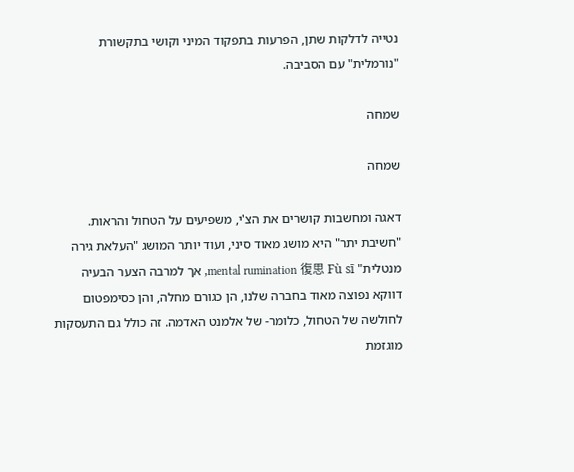נטייה לדלקות שתן, הפרעות בתפקוד המיני וקושי בתקשורת "נורמלית" עם הסביבה.

שמחה

שמחה

דאגה ומחשבות קושרים את הצ'י, משפיעים על הטחול והראות.
"חשיבת יתר" היא מושג מאוד סיני, ועוד יותר המושג "העלאת גירה מנטלית" mental rumination 復思 Fù sī, אך למרבה הצער הבעיה דווקא נפוצה מאוד בחברה שלנו, הן כגורם מחלה, והן כסימפטום לחולשה של הטחול, כלומר- של אלמנט האדמה. זה כולל גם התעסקות מוגזמת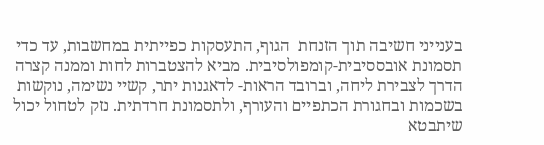בענייני חשיבה תוך הזנחת  הגוף, התעסקות כפייתית במחשבות, עד כדי תסמונת אובססיבית-קומפולסיבית. מביא להצטברות לחות וממנה קצרה הדרך לצבירת ליחה, וברובד הראות- לדאגנות יתר, קשיי נשימה, נוקשות בשכמות ובחגורת הכתפיים והעורף, ולתסמונת חרדתית. נזק לטחול יכול שיתבטא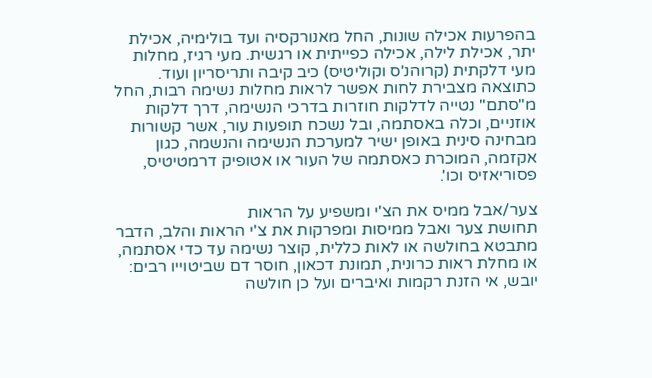בהפרעות אכילה שונות, החל מאנורקסיה ועד בולימיה, אכילת יתר, אכילת לילה, אכילה כפייתית או רגשית. מעי רגיז, מחלות מעי דלקתית (קרוהנ'ס וקוליטיס) כיב קיבה ותריסריון ועוד. כתוצאה מצבירת לחות אפשר לראות מחלות נשימה רבות, החל מ"סתם" נטייה לדלקות חוזרות בדרכי הנשימה, דרך דלקות אוזניים, וכלה באסתמה, ובל נשכח תופעות עור, אשר קשורות מבחינה סינית באופן ישיר למערכת הנשימה והנשמה, כגון אקזמה, המוכרת כאסתמה של העור או אטופיק דרמטיטיס, פסוריאזיס וכו'.

צער/אבל ממיס את הצ'י ומשפיע על הראות
תחושת צער ואבל ממיסות ומפרקות את צ'י הראות והלב, הדבר מתבטא בחולשה או לאות כללית, קוצר נשימה עד כדי אסתמה, או מחלת ראות כרונית, תמונת דכאון, חוסר דם שביטוייו רבים:  יובש, אי הזנת רקמות ואיברים ועל כן חולשה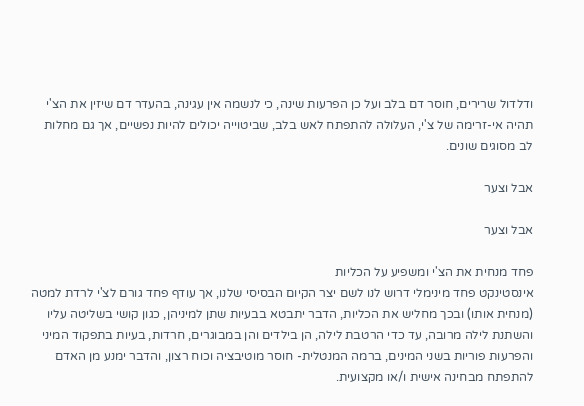ודלדול שרירים, חוסר דם בלב ועל כן הפרעות שינה, כי לנשמה אין עגינה, בהעדר דם שיזין את הצ'י תהיה אי-זרימה של צ'י, העלולה להתפתח לאש בלב, שביטוייה יכולים להיות נפשיים, אך גם מחלות לב מסוגים שונים.

אבל וצער

אבל וצער

פחד מנחית את הצ'י ומשפיע על הכליות
אינסטינקט פחד מינימלי דרוש לנו לשם יצר הקיום הבסיסי שלנו, אך עודף פחד גורם לצ'י לרדת למטה (מנחית אותו) ובכך מחליש את הכליות, הדבר יתבטא בבעיות שתן למיניהן, כגון קושי בשליטה עליו  והשתנת לילה מרובה, עד כדי הרטבת לילה, הן בילדים והן במבוגרים, חרדות, בעיות בתפקוד המיני והפרעות פוריות בשני המינים, ברמה המנטלית- חוסר מוטיבציה וכוח רצון, והדבר ימנע מן האדם להתפתח מבחינה אישית ו/או מקצועית.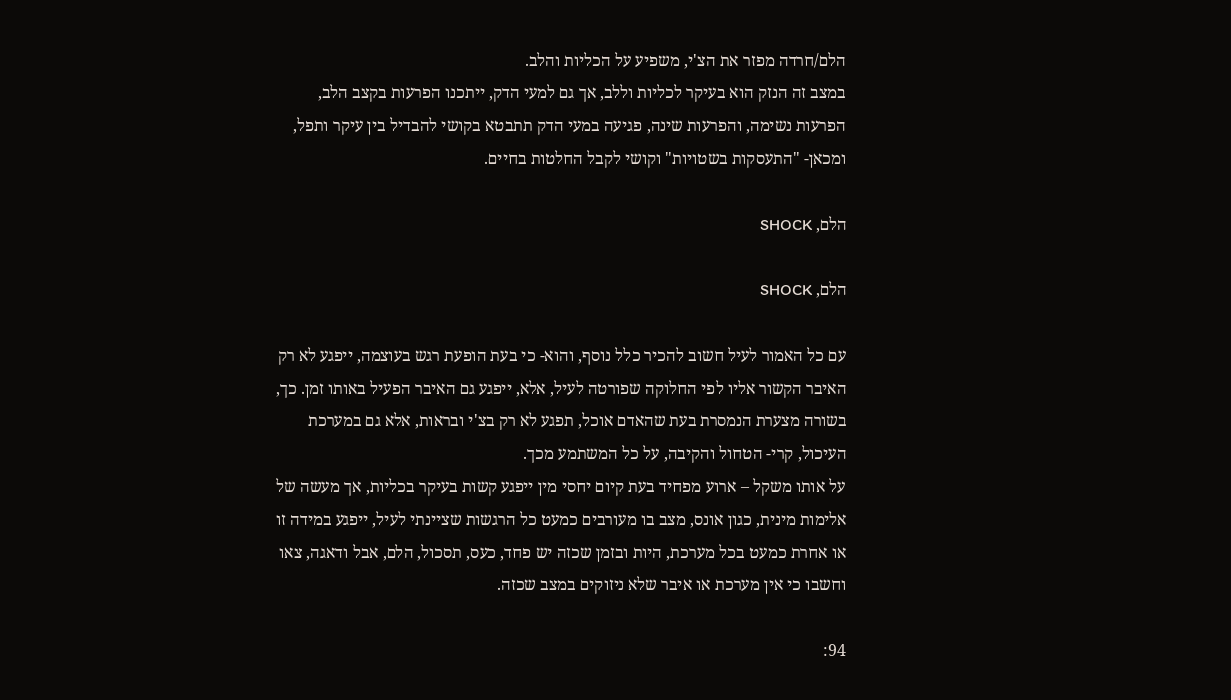הלם/חרדה מפזר את הצ'י, משפיע על הכליות והלב.
במצב זה הנזק הוא בעיקר לכליות וללב, אך גם למעי הדק, ייתכנו הפרעות בקצב הלב, הפרעות נשימה, והפרעות שינה, פגיעה במעי הדק תתבטא בקושי להבדיל בין עיקר ותפל, ומכאן- "התעסקות בשטויות" וקושי לקבל החלטות בחיים.

הלם, SHOCK

הלם, SHOCK

עם כל האמור לעיל חשוב להכיר כלל נוסף, והוא- כי בעת הופעת רגש בעוצמה, ייפגע לא רק האיבר הקשור אליו לפי החלוקה שפורטה לעיל, אלא, ייפגע גם האיבר הפעיל באותו זמן. כך, בשורה מצערת הנמסרת בעת שהאדם אוכל, תפגע לא רק בצ'י ובראות, אלא גם במערכת העיכול, קרי- הטחול והקיבה, על כל המשתמע מכך.
על אותו משקל – ארוע מפחיד בעת קיום יחסי מין ייפגע קשות בעיקר בכליות, אך מעשה של אלימות מינית, כגון אונס, מצב בו מעורבים כמעט כל הרגשות שציינתי לעיל, ייפגע במידה זו או אחרת כמעט בכל מערכת, היות ובזמן שכזה יש פחד, כעס, תסכול, הלם, אבל ודאגה, צאו וחשבו כי אין מערכת או איבר שלא ניזוקים במצב שכזה.

94: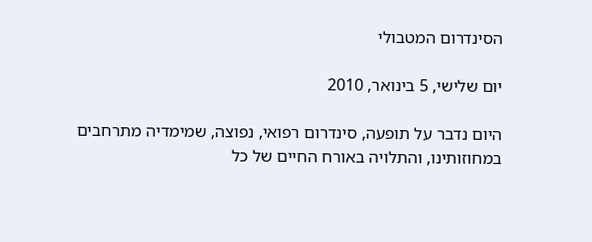הסינדרום המטבולי

יום שלישי, 5 בינואר, 2010

היום נדבר על תופעה, סינדרום רפואי, נפוצה, שמימדיה מתרחבים במחוזותינו, והתלויה באורח החיים של כל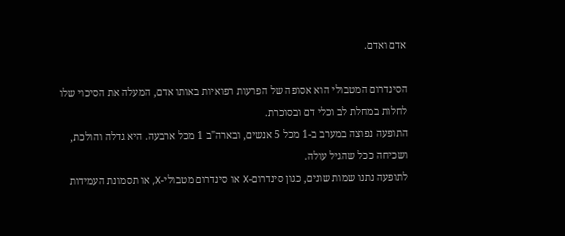אדם ואדם.

הסינדרום המטבולי הוא אסופה של הפרעות רפואיות באותו אדם, המעלה את הסיכוי שלו לחלות במחלת לב וכלי דם ובסוכרת.
התופעה נפוצה במערב ב-1 מכל 5 אנשים, ובארה"ב 1 מכל ארבעה. היא גדלה והולכת, ושכיחה ככל שהגיל עולה.
לתופעה נתנו שמות שונים, כגון סינדרום-X או סינדרום מטבולי-X, או תסמונת העמידות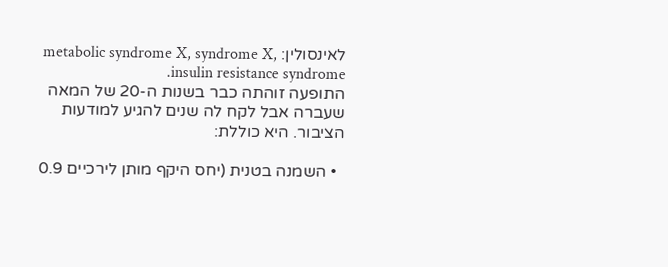לאינסולין: metabolic syndrome X, syndrome X, insulin resistance syndrome.
התופעה זוהתה כבר בשנות ה-20 של המאה שעברה אבל לקח לה שנים להגיע למודעות הציבור. היא כוללת:

  • השמנה בטנית (יחס היקף מותן לירכיים 0.9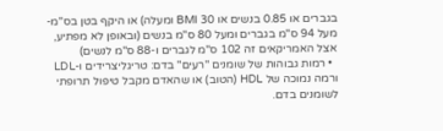בגברים או 0.85 בנשים או BMI 30 ומעלה) או היקף בטן בס"מ- מעל 94 ס"מ בגברים ומעל 80 ס"מ בנשים (ובאופן לא מפתיע, אצל האמריקאים זה 102 ס"מ לגברים ו-88 ס"מ לנשים)
  • רמות גבוהות של שומנים "רעים" בדם: טריגליצרידים ו-LDL ורמה נמוכה של HDL (הטוב) או שהאדם מקבל טיפול תרופתי לשומנים בדם.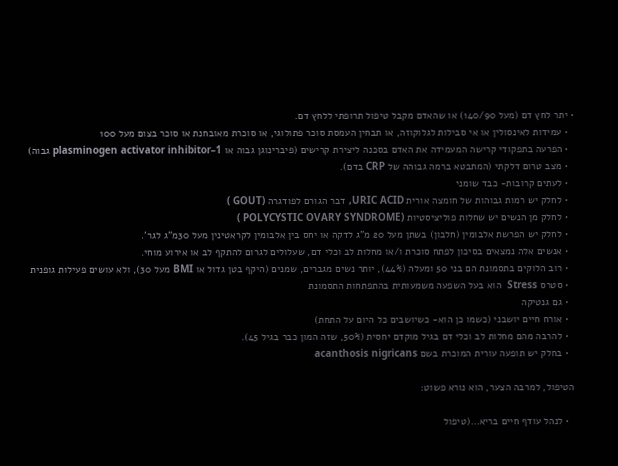• יתר לחץ דם (מעל 140/90) או שהאדם מקבל טיפול תרופתי ללחץ דם.
  • עמידות לאינסולין או אי סבילות לגלוקוזה, או תבחין העמסת סוכר פתולוגי, או סוכרת מאובחנת או סוכר בצום מעל 100
  • הפרעה בתפקודי קרישה המעמידה את האדם בסכנה ליצירת קרישים (פיברינוגן גבוה או plasminogen activator inhibitor–1 גבוה)
  • מצב טרום דלקתי (המתבטא ברמה גבוהה של CRP בדם).
  • לעתים קרובות- כבד שומני
  • לחלק יש רמות גבוהות של חומצה אורית URIC ACID, דבר הגורם לפודגרה (GOUT )
  • לחלק מן הנשים יש שחלות פוליציסטיות (POLYCYSTIC OVARY SYNDROME )
  • לחלק יש הפרשת אלבומין (חלבון) בשתן מעל 20 מ"ג לדקה או יחס בין אלבומין לקראטינין מעל 30מ"ג לגר'.
  • אנשים אלה נמצאים בסיכון לפתח סוכרת ו/או מחלות לב וכלי דם, שעלולים לגרום להתקף לב או אירוע מוחי.
  • רוב הלוקים בתסמונת הם בני 50 ומעלה (44%), יותר נשים מגברים, שמנים (היקף בטן גדול או BMI מעל 30), ולא עושים פעילות גופנית
  • סטרס Stress  הוא בעל השפעה משמעותית בהתפתחות התסמונת
  • גם גנטיקה
  • אורח חיים יושבני (כשמו כן הוא- כשיושבים כל היום על התחת)
  • להרבה מהם מחלות לב וכלי דם בגיל מוקדם יחסית (50%, שזה המון כבר בגיל 45).
  • בחלק יש תופעה עורית המוכרת בשם acanthosis nigricans

הטיפול, למרבה הצער, הוא נורא פשוט:

  • לנהל עודף חיים בריא…(טיפול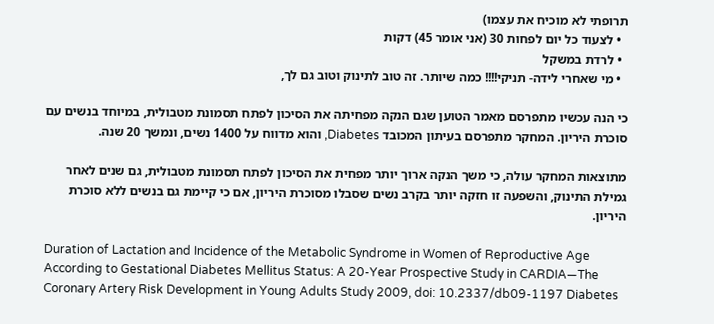תרופתי לא מוכיח את עצמו)
  • לצעוד כל יום לפחות 30 (אני אומר 45) דקות
  • לרדת במשקל
  • מי שאחרי לידה- תניקי!!!! כמה שיותר. זה טוב לתינוק וטוב גם לך,

כי הנה עכשיו מתפרסם מאמר הטוען שגם הנקה מפחיתה את הסיכון לפתח תסמונת מטבולית, במיוחד בנשים עם סוכרת היריון. המחקר מתפרסם בעיתון המכובד Diabetes, והוא מדווח על 1400 נשים, ונמשך 20 שנה.

מתוצאות המחקר עולה, כי משך הנקה ארוך יותר מפחית את הסיכון לפתח תסמונת מטבולית, גם שנים לאחר גמילת התינוק, והשפעה זו חזקה יותר בקרב נשים שסבלו מסוכרת היריון, אם כי קיימת גם בנשים ללא סוכרת היריון.

Duration of Lactation and Incidence of the Metabolic Syndrome in Women of Reproductive Age According to Gestational Diabetes Mellitus Status: A 20-Year Prospective Study in CARDIA—The Coronary Artery Risk Development in Young Adults Study 2009, doi: 10.2337/db09-1197 Diabetes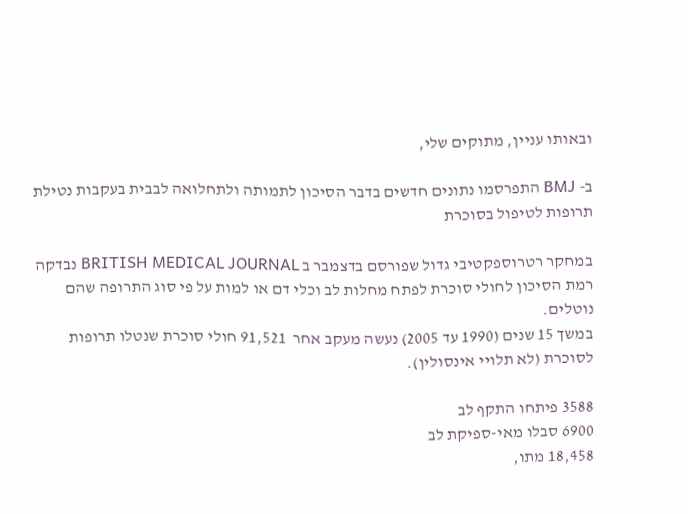ובאותו עניין, מתוקים שלי,

ב- BMJ התפרסמו נתונים חדשים בדבר הסיכון לתמותה ולתחלואה לבבית בעקבות נטילת תרופות לטיפול בסוכרת

במחקר רטרוספקטיבי גדול שפורסם בדצמבר ב BRITISH MEDICAL JOURNAL נבדקה רמת הסיכון לחולי סוכרת לפתח מחלות לב וכלי דם או למות על פי סוג התרופה שהם נוטלים.
במשך 15 שנים (1990 עד 2005) נעשה מעקב אחר  91,521 חולי סוכרת שנטלו תרופות לסוכרת (לא תלויי אינסולין).

3588 פיתחו התקף לב
6900 סבלו מאי-ספיקת לב
18,458 מתו,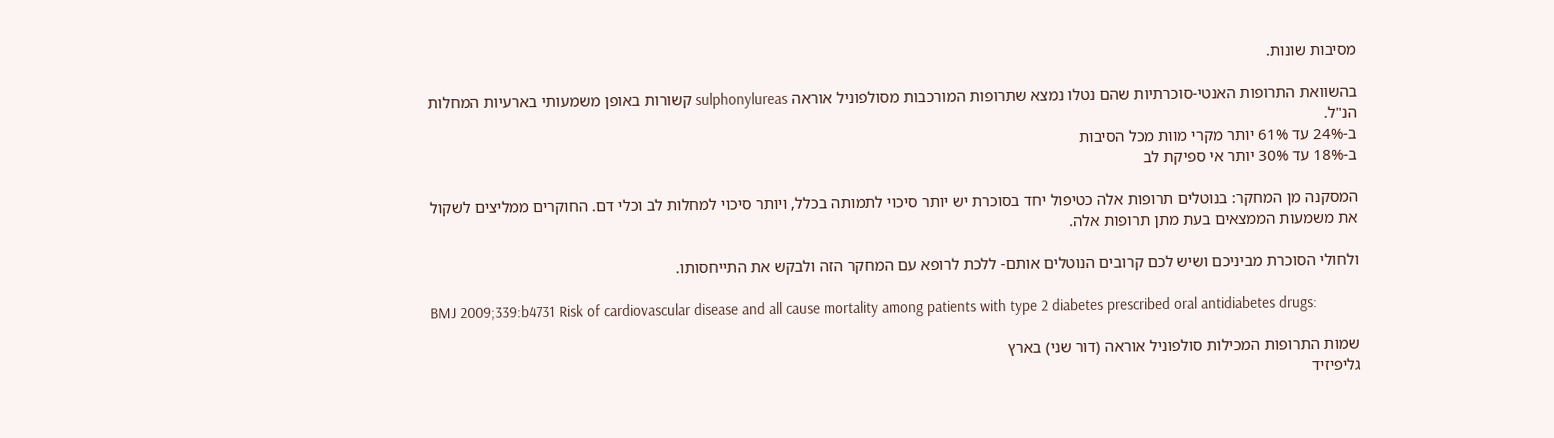מסיבות שונות.

בהשוואת התרופות האנטי-סוכרתיות שהם נטלו נמצא שתרופות המורכבות מסולפוניל אוראה sulphonylureas קשורות באופן משמעותי בארעיות המחלות הנ"ל.
ב-24% עד 61% יותר מקרי מוות מכל הסיבות
ב-18% עד 30% יותר אי ספיקת לב

המסקנה מן המחקר: בנוטלים תרופות אלה כטיפול יחד בסוכרת יש יותר סיכוי לתמותה בכלל, ויותר סיכוי למחלות לב וכלי דם. החוקרים ממליצים לשקול את משמעות הממצאים בעת מתן תרופות אלה.

ולחולי הסוכרת מביניכם ושיש לכם קרובים הנוטלים אותם- ללכת לרופא עם המחקר הזה ולבקש את התייחסותו.

BMJ 2009;339:b4731 Risk of cardiovascular disease and all cause mortality among patients with type 2 diabetes prescribed oral antidiabetes drugs:

שמות התרופות המכילות סולפוניל אוראה (דור שני) בארץ
גליפיזיד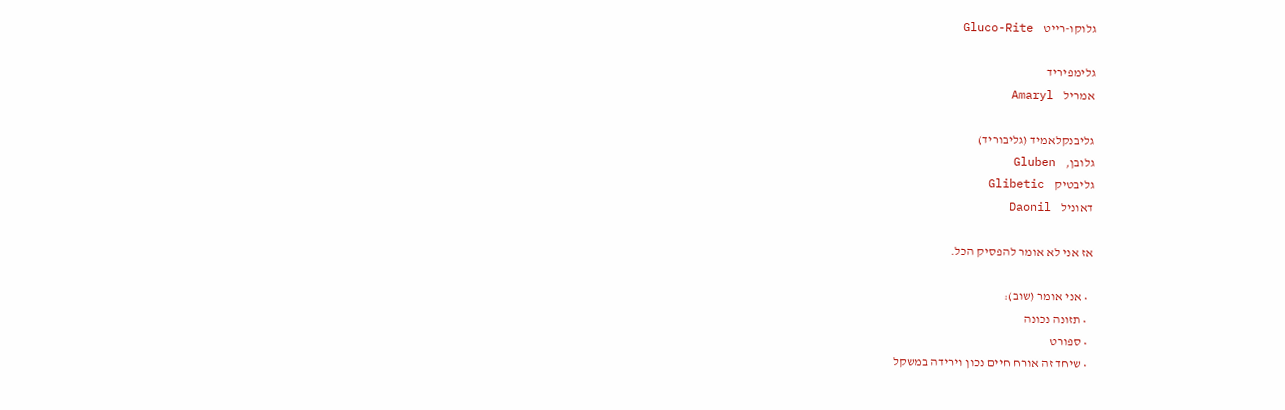גלוקו-רייט    Gluco-Rite

גלימפיריד
אמריל    Amaryl

גליבנקלאמיד (גליבוריד)
גלובן,    Gluben
גליבטיק    Glibetic
דאוניל    Daonil

אז אני לא אומר להפסיק הכל.

  • אני אומר (שוב):
  • תזונה נכונה
  • ספורט
  • שיחד זה אורח חיים נכון וירידה במשקל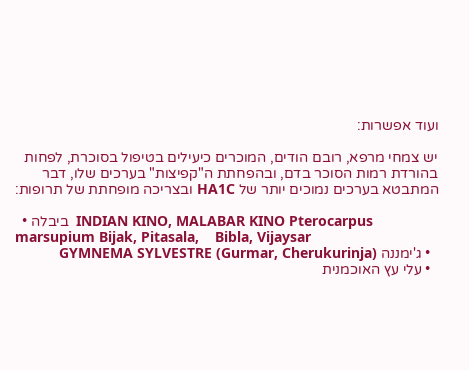ועוד אפשרות:

יש צמחי מרפא, רובם הודים, המוכרים כיעילים בטיפול בסוכרת, לפחות בהורדת רמות הסוכר בדם, ובהפחתת ה"קפיצות" בערכים שלו, דבר המתבטא בערכים נמוכים יותר של HA1C ובצריכה מופחתת של תרופות:

  • ביבלה  INDIAN KINO, MALABAR KINO Pterocarpus marsupium Bijak, Pitasala,    Bibla, Vijaysar
  • ג'ימננה GYMNEMA SYLVESTRE (Gurmar, Cherukurinja)
  • עלי עץ האוכמנית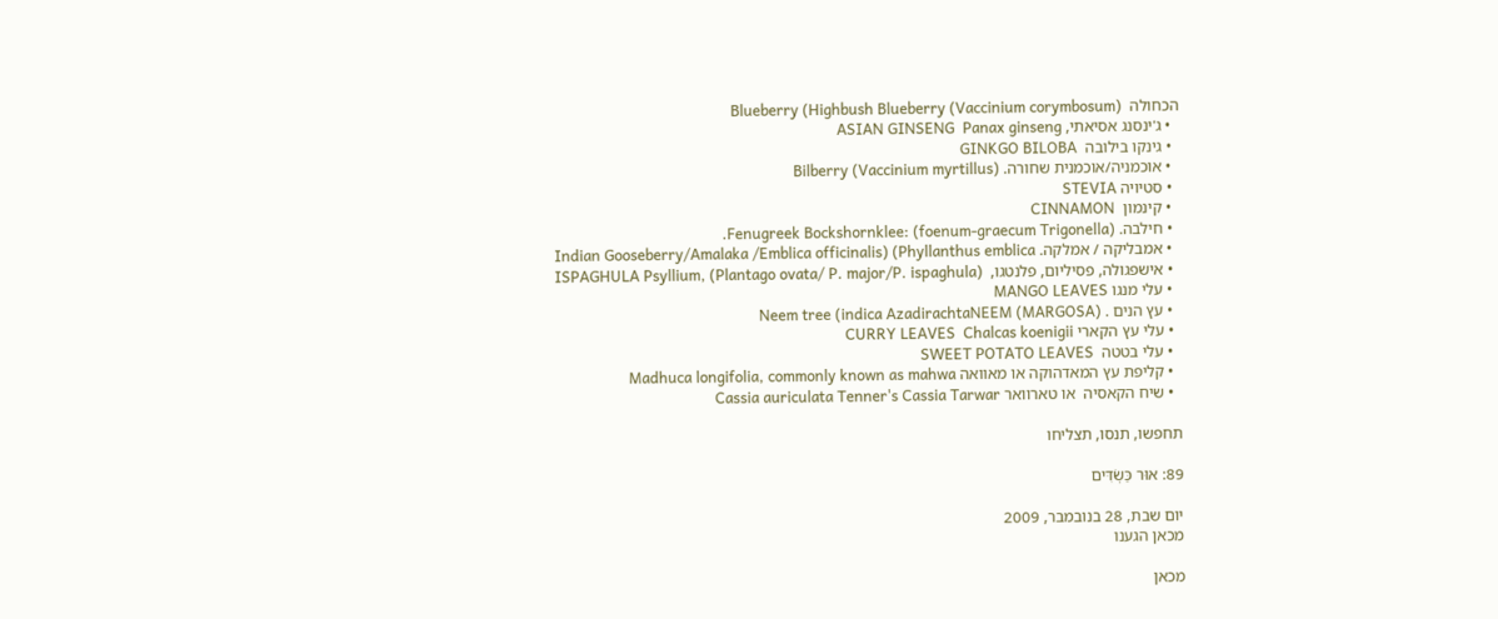הכחולה  (Blueberry (Highbush Blueberry (Vaccinium corymbosum
  • ג'ינסנג אסיאתי, ASIAN GINSENG  Panax ginseng
  • גינקו בילובה  GINKGO BILOBA
  • אוכמניה/אוכמנית שחורה. Bilberry (Vaccinium myrtillus)
  • סטיויה STEVIA
  • קינמון  CINNAMON
  • חילבה. Fenugreek Bockshornklee: (foenum-graecum Trigonella).
  • אמבליקה / אמלקה. Indian Gooseberry/Amalaka /Emblica officinalis) (Phyllanthus emblica
  • אישפגולה, פסיליום, פלנטגו,  ISPAGHULA Psyllium, (Plantago ovata/ P. major/P. ispaghula)
  • עלי מנגו MANGO LEAVES
  • עץ הנים . Neem tree (indica AzadirachtaNEEM (MARGOSA)
  • עלי עץ הקארי CURRY LEAVES  Chalcas koenigii
  • עלי בטטה  SWEET POTATO LEAVES
  • קליפת עץ המאדהוקה או מאוואה Madhuca longifolia, commonly known as mahwa
  • שיח הקאסיה  או טארוואר Cassia auriculata Tenner's Cassia Tarwar

תחפשו, תנסו, תצליחו

89: אוּר כַּשְׂדִּים

יום שבת, 28 בנובמבר, 2009
מכאן הגענו

מכאן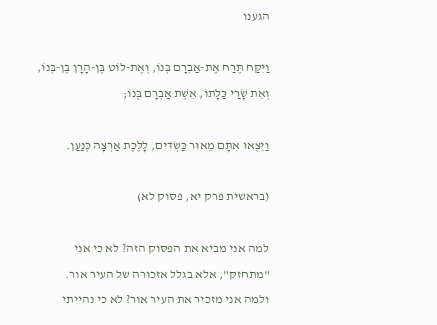הגענו

וַיִּקַּח תֶּרַח אֶת-אַבְרָם בְּנוֹ, וְאֶת-לוֹט בֶּן-הָרָן בֶּן-בְּנוֹ, וְאֵת שָׂרַי כַּלָּתוֹ, אֵשֶׁת אַבְרָם בְּנוֹ;

וַיֵּצְאוּ אִתָּם מֵאוּר כַּשְׂדִּים, לָלֶכֶת אַרְצָה כְּנַעַן.

(בראשית פרק יא, פסוק לא)

למה אני מביא את הפסוק הזה? לא כי אני "מתחזק", אלא בגלל אזכורה של העיר אור.
ולמה אני מזכיר את העיר אור? לא כי נהייתי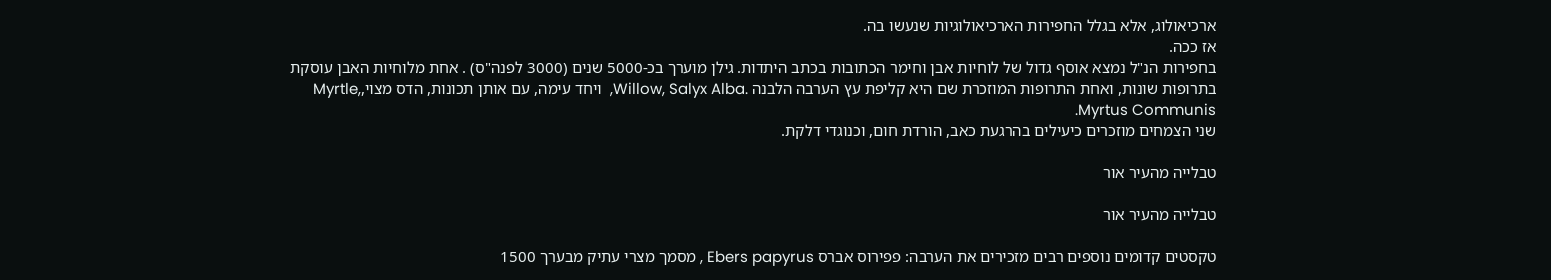ארכיאולוג, אלא בגלל החפירות הארכיאולוגיות שנעשו בה.
אז ככה.
בחפירות הנ"ל נמצא אוסף גדול של לוחיות אבן וחימר הכתובות בכתב היתדות. גילן מוערך בכ-5000 שנים (3000 לפנה"ס) . אחת מלוחיות האבן עוסקת בתרופות שונות, ואחת התרופות המוזכרת שם היא קליפת עץ הערבה הלבנה .Willow, Salyx Alba,  ויחד עימה, עם אותן תכונות, הדס מצוי,Myrtle, Myrtus Communis.
שני הצמחים מוזכרים כיעילים בהרגעת כאב, הורדת חום, וכנוגדי דלקת.

טבלייה מהעיר אור

טבלייה מהעיר אור

טקסטים קדומים נוספים רבים מזכירים את הערבה: פפירוס אברס Ebers papyrus , מסמך מצרי עתיק מבערך 1500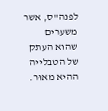לפנה"ס, אשר משערים שהוא העתק של הטבלייה ההיא מאוּר.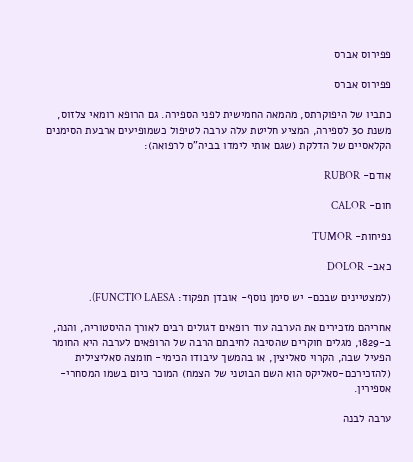פפירוס אברס

פפירוס אברס

כתביו של היפוקרתס, מהמאה החמישית לפני הספירה. גם הרופא רומאי צלזוס, משנת 30 לספירה, המציע חליטת עלה ערבה לטיפול כשמופיעים ארבעת הסימנים הקלאסיים של הדלקת (שגם אותי לימדו בביה"ס לרפואה):

אודם- RUBOR

חום- CALOR

נפיחות- TUMOR

כאב- DOLOR

(למצטיינים שבכם- יש סימן נוסף- אובדן תפקוד: FUNCTIO LAESA).

אחריהם מזכירים את הערבה עוד רופאים דגולים רבים לאורך ההיסטוריה, והנה, ב-1829, מגלים חוקרים שהסיבה לחיבתם הרבה של הרופאים לערבה היא החומר הפעיל שבה, הקרוי סאליצין, או בהמשך עיבודו הכימי- חומצה סאליצילית (להזכירכם-סאליקס הוא השם הבוטני של הצמח) המוכר כיום בשמו המסחרי- אספירין.

ערבה לבנה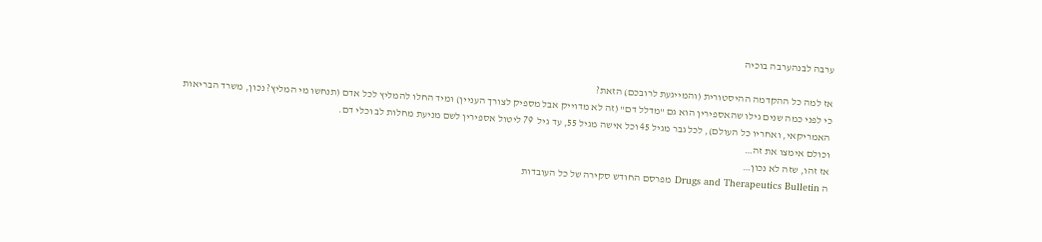ערבה לבנהערבה בוכיה

אז למה כל ההקדמה ההיסטורית (והמייגעת לרובכם) הזאת?
כי לפני כמה שנים גילו שהאספירין הוא גם "מדלל דם" (זה לא מדוייק אבל מספיק לצורך העניין) ומיד החלו להמליץ לכל אדם (תנחשו מי המליץ? נכון, משרד הבריאות האמריקאי, ואחריו כל העולם), לכל גבר מגיל 45 וכל אישה מגיל 55, עד גיל  79 ליטול אספירין לשם מניעת מחלות לב וכלי דם.
וכולם אימצו את זה…
אז זהו, שזה לא נכון…
ה Drugs and Therapeutics Bulletin מפרסם החודש סקירה של כל העובדות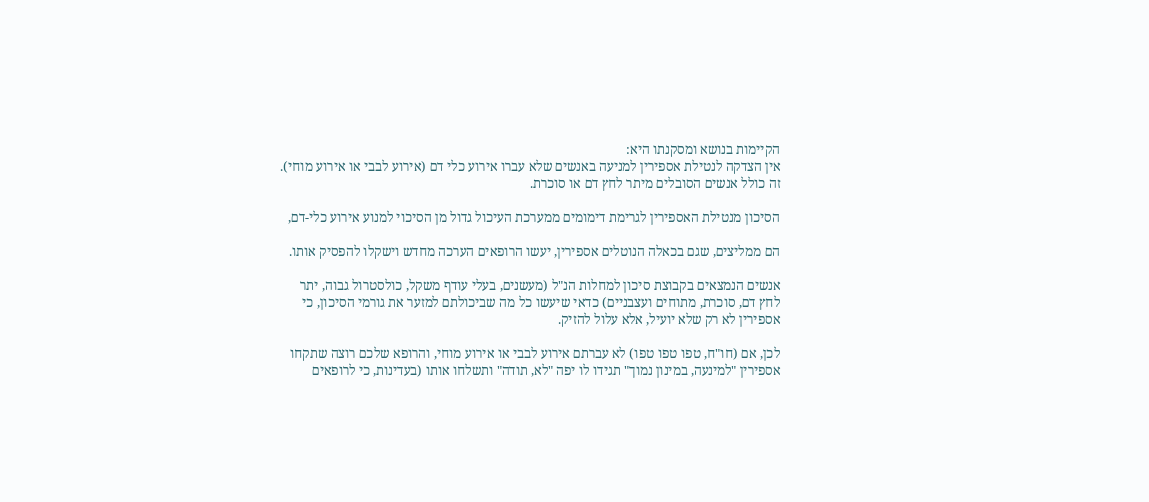הקיימות בנושא ומסקנתו היא:
אין הצדקה לנטילת אספירין למניעה באנשים שלא עברו אירוע כלי דם (אירוע לבבי או אירוע מוחי).
זה כולל אנשים הסובלים מיתר לחץ דם או סוכרת.

הסיכון מנטילת האספירין לגרימת דימומים ממערכת העיכול גדול מן הסיכוי למנוע אירוע כלי-דם,

הם ממליצים, שגם בכאלה הנוטלים אספירין, יעשו הרופאים הערכה מחדש וישקלו להפסיק אותו.

אנשים הנמצאים בקבוצת סיכון למחלות הנ"ל (מעשנים, בעלי עודף משקל, כולסטרול גבוה, יתר לחץ דם, סוכרת, מתוחים ועצבניים) כדאי שיעשו כל מה שביכולתם למזער את גורמי הסיכון, כי אספירין לא רק שלא יועיל, אלא עלול להזיק.

לכן, אם (חו"ח, טפו טפו טפו) לא עברתם אירוע לבבי או אירוע מוחי, והרופא שלכם רוצה שתקחו אספירין "למינעה, במינון נמוך" תגידו לו יפה "לא, תודה" ותשלחו אותו (בעדינות, כי לרופאים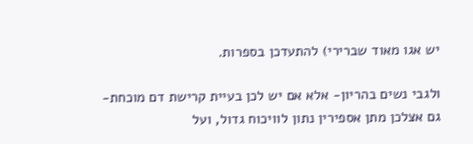יש אגו מאוד שברירי) להתעדכן בספרות.

ולגבי נשים בהריון- אלא אם יש לכן בעיית קרישת דם מוכחת- גם אצלכן מתן אספירין נתון לוויכוח גדול, ועל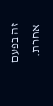זה בפעם אחרת.